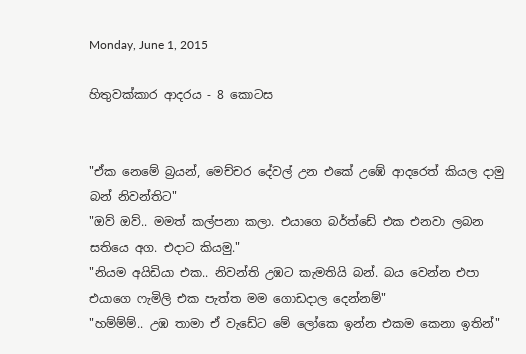Monday, June 1, 2015

හිතුවක්කාර ආදරය - 8 කොටස


"ඒක නෙමේ බ්‍රයන්, මෙච්චර දේවල් උන එකේ උඹේ ආදරෙත් කියල දාමු බන් නිවන්තිට"
"ඔව් ඔව්.. මමත් කල්පනා කලා. එයාගෙ බර්ත්ඩේ එක එනවා ලබන සතියෙ අග. එදාට කියමු."
"නියම අයිඩියා එක.. නිවන්ති උඹට කැමතියි බන්. බය වෙන්න එපා එයාගෙ ෆැමිලි එක පැත්ත මම ගොඩදාල දෙන්නම්"
"හම්ම්ම්.. උඹ තාමා ඒ වැඩේට මේ ලෝකෙ ඉන්න එකම කෙනා ඉතින්"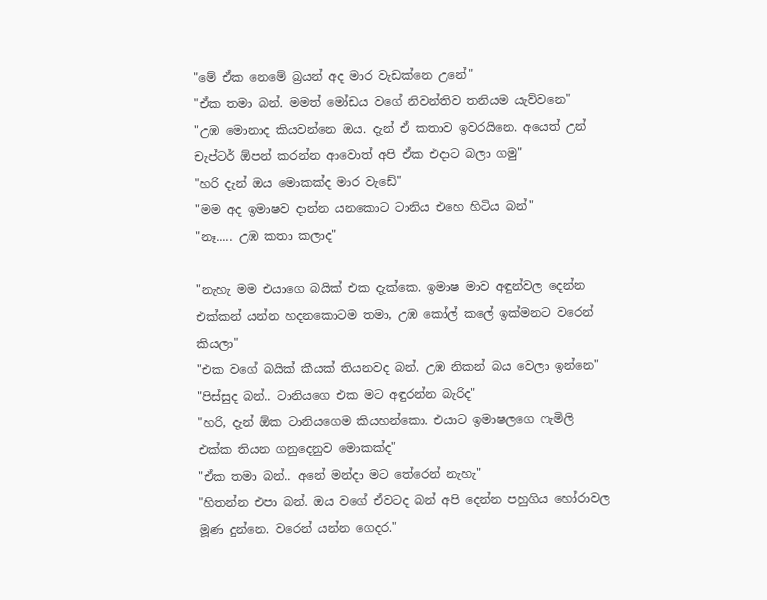"මේ ඒක නෙමේ බ්‍රයන් අද මාර වැඩක්නෙ උනේ"
"ඒක තමා බන්. මමත් මෝඩය වගේ නිවන්තිව තනියම යැව්වනෙ"
"උඹ මොනාද කියවන්නෙ ඔය. දැන් ඒ කතාව ඉවරයිනෙ. අයෙත් උන් චැප්ටර් ඕපන් කරන්න ආවොත් අපි ඒක එදාට බලා ගමු"
"හරි දැන් ඔය මොකක්ද මාර වැඩේ"
"මම අද ඉමාෂව දාන්න යනකොට ටානිය එහෙ හිටිය බන්"
"නෑ..... උඹ කතා කලාද"

"නැහැ මම එයාගෙ බයික් එක දැක්කෙ. ඉමාෂ මාව අඳුන්වල දෙන්න එක්කන් යන්න හදනකොටම තමා, උඹ කෝල් කලේ ඉක්මනට වරෙන් කියලා"
"එක වගේ බයික් කීයක් තියනවද බන්. උඹ නිකන් බය වෙලා ඉන්නෙ"
"පිස්සුද බන්.. ටානියගෙ එක මට අඳුරන්න බැරිද"
"හරි, දැන් ඕක ටානියගෙම කියහන්කො. එයාට ඉමාෂලගෙ ෆැමිලි එක්ක තියන ගනුදෙනුව මොකක්ද"
"ඒක තමා බන්.. අනේ මන්දා මට තේරෙන් නැහැ"
"හිතන්න එපා බන්. ඔය වගේ ඒවටද බන් අපි දෙන්න පහුගිය හෝරාවල මූණ දුන්නෙ. වරෙන් යන්න ගෙදර."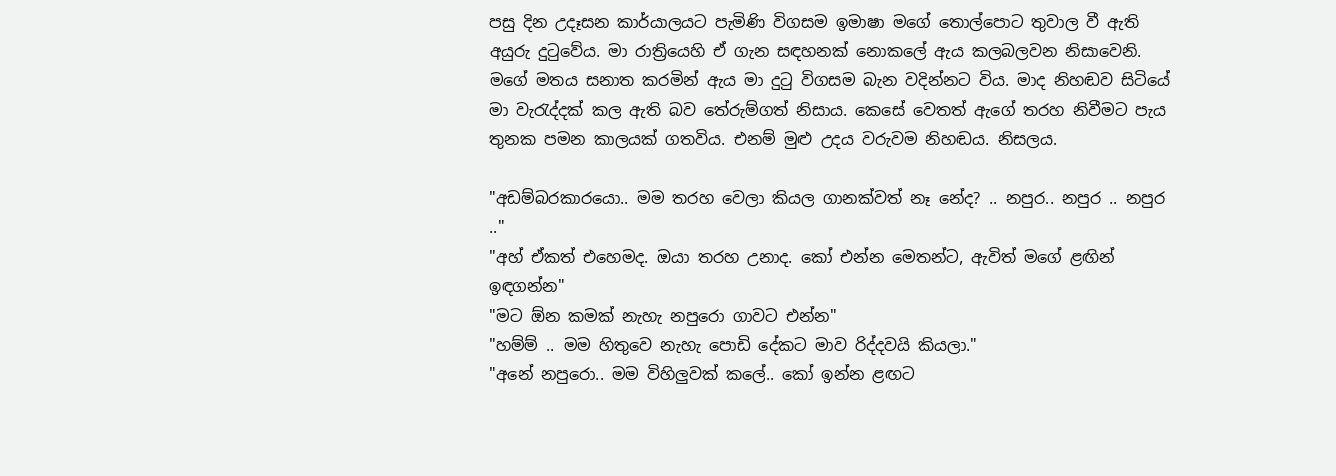පසු දින උදෑසන කාර්යාලයට පැමිණි විගසම ඉමාෂා මගේ තොල්පොට තුවාල වී ඇති අයුරු දුටුවේය. මා රාත්‍රියෙහි ඒ ගැන සඳහනක් නොකලේ ඇය කලබලවන නිසාවෙනි. මගේ මතය සනාත කරමින් ඇය මා දුටු විගසම බැන වදින්නට විය. මාද නිහඬව සිටියේ මා වැරැද්දක් කල ඇති බව තේරුම්ගත් නිසාය. කෙසේ වෙතත් ඇගේ තරහ නිවීමට පැය තුනක පමන කාලයක් ගතවිය. එනම් මුළු උදය වරුවම නිහඬය. නිසලය.

"අඩම්බරකාරයො.. මම තරහ වෙලා කියල ගානක්වත් නෑ නේද? .. නපුර.. නපුර .. නපුර .."
"අහ් ඒකත් එහෙමද. ඔයා තරහ උනාද. කෝ එන්න මෙතන්ට, ඇවිත් මගේ ළඟින් ඉඳගන්න"
"මට ඕන කමක් නැහැ නපුරො ගාවට එන්න"
"හම්ම් .. මම හිතුවෙ නැහැ පොඩි දේකට මාව රිද්දවයි කියලා."
"අනේ නපුරො.. මම විහිලුවක් කලේ.. කෝ ඉන්න ළඟට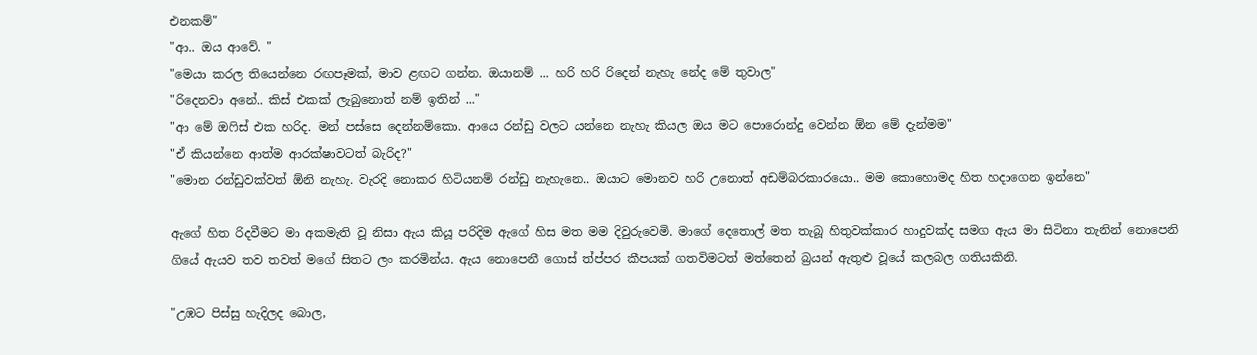එනකම්"
"ආ.. ඔය ආවේ. "
"මෙයා කරල තියෙන්නෙ රඟපෑමක්, මාව ළඟට ගන්න. ඔයානම් ... හරි හරි රිදෙන් නැහැ නේද මේ තුවාල"
"රිදෙනවා අනේ.. කිස් එකක් ලැබුනොත් නම් ඉතින් ..."
"ආ මේ ඔෆිස් එක හරිද. මන් පස්සෙ දෙන්නම්කො. ආයෙ රන්ඩු වලට යන්නෙ නැහැ කියල ඔය මට පොරොන්දු වෙන්න ඕන මේ දැන්මම"
"ඒ කියන්නෙ ආත්ම ආරක්ෂාවටත් බැරිද?"
"මොන රන්ඩුවක්වත් ඕනි නැහැ. වැරදි නොකර හිටියනම් රන්ඩු නැහැනෙ.. ඔයාට මොනව හරි උනොත් අඩම්බරකාරයො.. මම කොහොමද හිත හදාගෙන ඉන්නෙ"

ඇගේ හිත රිදවීමට මා අකමැති වූ නිසා ඇය කියූ පරිදිම ඇගේ හිස මත මම දිවුරුවෙමි. මාගේ දෙතොල් මත තැබූ හිතුවක්කාර හාදුවක්ද සමග ඇය මා සිටිනා තැනින් නොපෙනි ගියේ ඇයව තව තවත් මගේ සිතට ලං කරමින්ය. ඇය නොපෙනී ගොස් ත්ප්පර කීපයක් ගතවිමටත් මත්තෙන් බ්‍රයන් ඇතුළු වූයේ කලබල ගතියකිනි.

"උඹට පිස්සු හැදිලද බොල,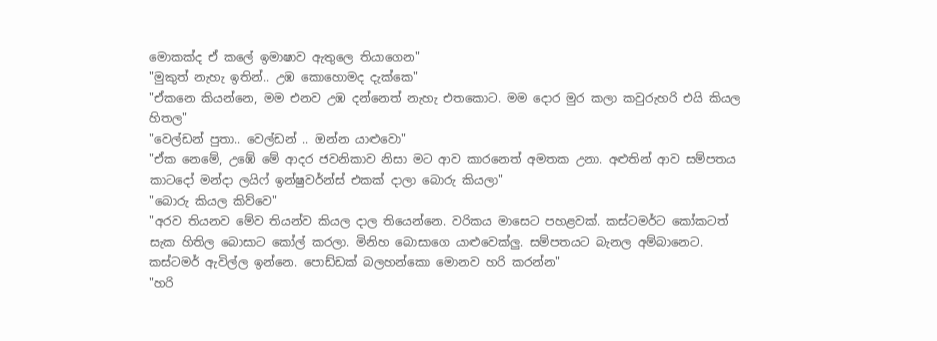මොකක්ද ඒ කලේ ඉමාෂාව ඇතුලෙ තියාගෙන"
"මුකුත් නැහැ ඉතින්.. උඹ කොහොමද දැක්කෙ"
"ඒකනෙ කියන්නෙ, මම එනව උඹ දන්නෙත් නැහැ එතකොට. මම දොර මුර කලා කවුරුහරි එයි කියල හිතල"
"වෙල්ඩන් පුතා.. වෙල්ඩන් .. ඔන්න යාළුවො"
"ඒක නෙමේ, උඹේ මේ ආදර ජවනිකාව නිසා මට ආව කාරනෙත් අමතක උනා. අළුතින් ආව සම්පතය කාටදෝ මන්දා ලයිෆ් ඉන්ෂුවර්න්ස් එකක් දාලා බොරු කියලා"
"බොරු කියල කිව්වෙ"
"අරව තියනව මේව තියන්ව කියල දාල තියෙන්නෙ. වරිකය මාසෙට පහළවක්. කස්ටමර්ට කෝකටත් සැක හිතිල බොසාට කෝල් කරලා. මිනිහ බොසාගෙ යාළුවෙක්ලු. සම්පතයට බැනල අම්බානෙට. කස්ටමර් ඇවිල්ල ඉන්නෙ. පොඩ්ඩක් බලහන්කො මොනව හරි කරන්න"
"හරි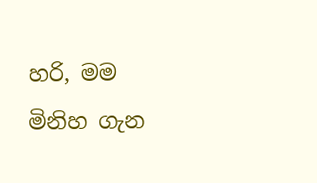හරි, මම මිනිහ ගැන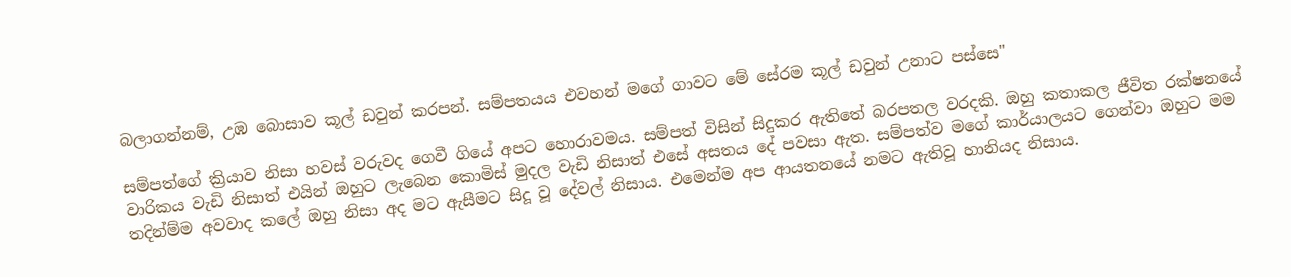බලාගන්නම්, උඹ බොසාව කූල් ඩවුන් කරපන්. සම්පතයය එවහන් මගේ ගාවට මේ සේරම කූල් ඩවුන් උනාට පස්සෙ"

සම්පත්ගේ ක්‍රියාව නිසා හවස් වරුවද ගෙවී ගියේ අපට හොරාවමය. සම්පත් විසින් සිදුකර ඇතිතේ බරපතල වරදකි. ඔහු කතාකල ජීවිත රක්ෂනයේ වාරිකය වැඩි නිසාත් එයින් ඔහුට ලැබෙන කොමිස් මුදල වැඩි නිසාත් එසේ අසත‍ය දේ පවසා ඇත. සම්පත්ව මගේ කාර්යාලයට ගෙන්වා ඔහුට මම තදින්ම්ම අවවාද කලේ ඔහු නිසා අද මට ඇසීමට සිදූ වූ දේවල් නිසාය. එමෙන්ම අප ආයතනයේ නමට ඇතිවූ හානියද නිසාය.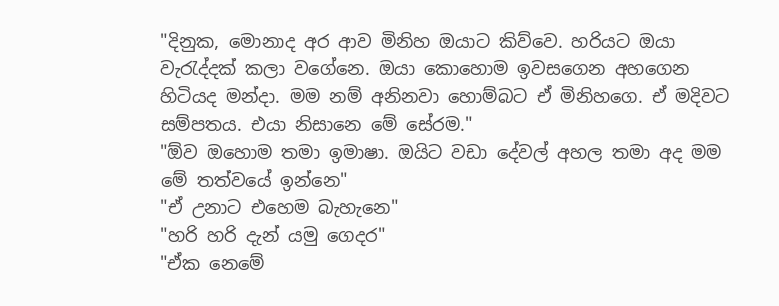"දිනුක, මොනාද අර ආව මිනිහ ඔයාට කිව්වෙ. හරියට ඔයා වැරැද්දක් කලා වගේනෙ. ඔයා කොහොම ඉවසගෙන අහගෙන හිටියද මන්දා. මම නම් අනිනවා හොම්බට ඒ මිනිහගෙ. ඒ මදිවට සම්පතය. එයා නිසානෙ මේ සේරම."
"ඕව ඔහොම තමා ඉමාෂා. ඔයිට වඩා දේවල් අහල තමා අද මම මේ තත්වයේ ඉන්නෙ"
"ඒ උනාට එහෙම බැහැනෙ"
"හරි හරි දැන් යමු ගෙදර"
"ඒක නෙමේ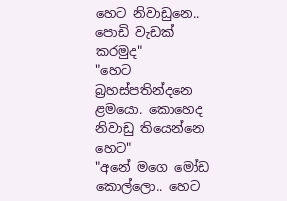හෙට නිවාඩුනෙ.. පොඩි වැඩක් කරමුද"
"හෙට බ්‍රහස්පතින්දනෙ ළමයො. කොහෙද නිවාඩු තියෙන්නෙ හෙට"
"අනේ මගෙ මෝඩ කොල්ලො.. හෙට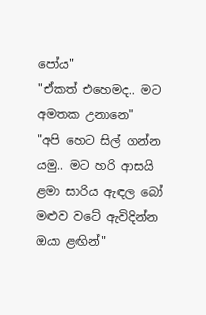පෝය"
"ඒකත් එහෙමද.. මට අමතක උනානෙ"
"අපි හෙට සිල් ගන්න යමු.. මට හරි ආසයි ළමා සාරිය ඇඳල බෝ මළුව වටේ ඇවිදින්න ඔයා ළඟින්"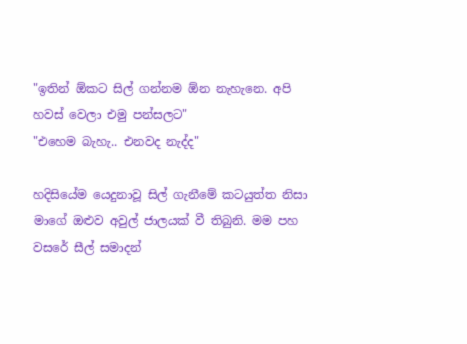"ඉතින් ඕකට සිල් ගන්නම ඕන නැහැනෙ. අපි හවස් වෙලා එමු පන්සලට"
"එහෙම බැහැ.. එනවද නැද්ද"

හදිසියේම යෙදුනාවූ සිල් ගැනීමේ කටයුත්ත නිසා මාගේ ඔළුව අවුල් ජාලයක් වී තිබුනි. මම පහ වසරේ සීල් සමාදන්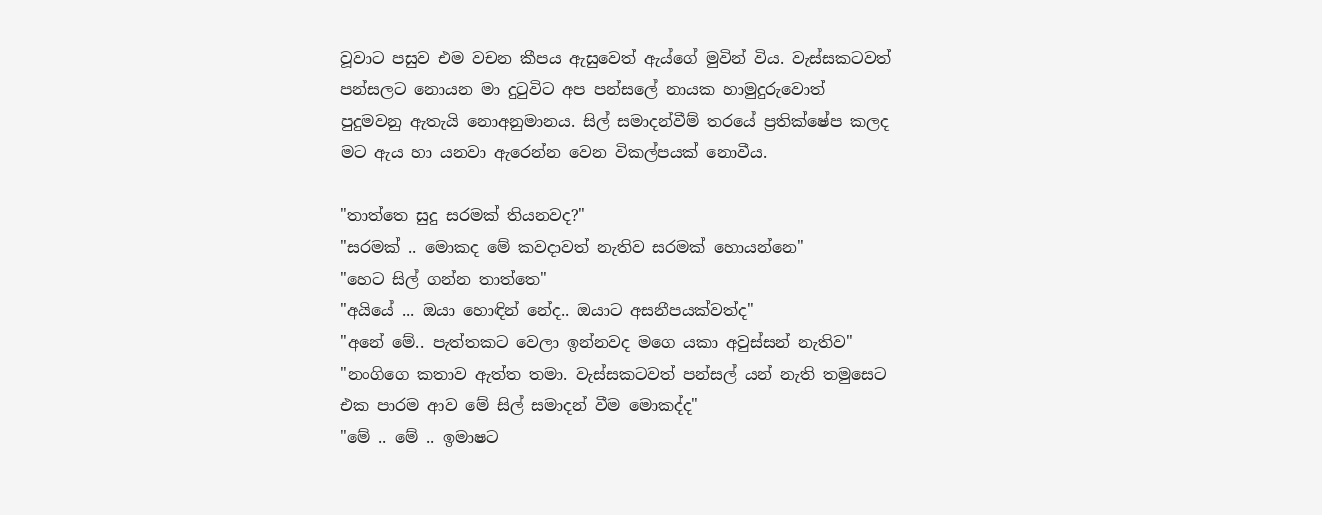වූවාට පසුව එම වචන කීපය ඇසුවෙත් ඇය්ගේ මුවින් විය. වැස්සකටවත් පන්සලට නොයන මා දුටුවිට අප පන්සලේ නායක හාමුදුරුවොත් පුදුමවනු ඇතැයි නොඅනුමානය. සිල් සමාදන්වීම් තරයේ ප්‍රතික්ෂේප කලද මට ඇය හා යනවා ඇරෙන්න වෙන විකල්පයක් නොවීය.

"තාත්තෙ සුදු සරමක් තියනවද?"
"සරමක් .. මොකද මේ කවදාවත් නැතිව සරමක් හොයන්නෙ"
"හෙට සිල් ගන්න තාත්තෙ"
"අයියේ ... ඔයා හොඳින් නේද.. ඔයාට අසනීපයක්වත්ද"
"අනේ මේ.. පැත්තකට වෙලා ඉන්නවද මගෙ යකා අවුස්සන් නැතිව"
"නංගිගෙ කතාව ඇත්ත තමා. වැස්සකටවත් පන්සල් යන් නැති තමුසෙට එක පාරම ආව මේ සිල් සමාදන් වීම මොකද්ද"
"මේ .. මේ .. ඉමාෂට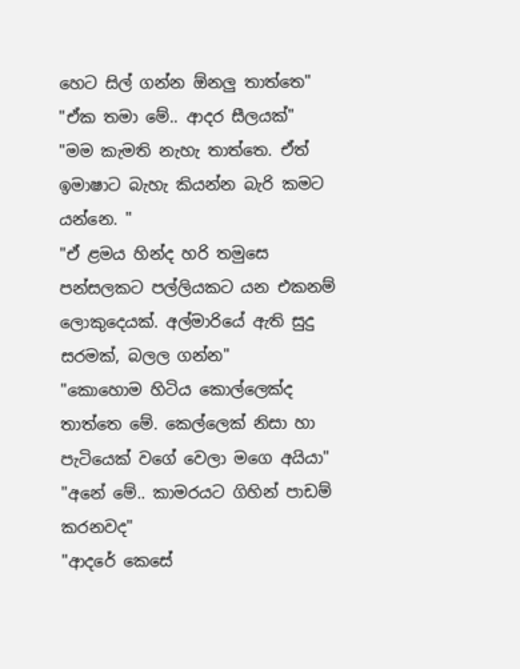හෙට සිල් ගන්න ඕනලු තාත්තෙ"
"ඒක තමා මේ.. ආදර සීලයක්"
"මම කැමති නැහැ තාත්තෙ. ඒත් ඉමාෂාට බැහැ කියන්න බැරි කමට යන්නෙ. "
"ඒ ළමය හින්ද හරි තමුසෙ පන්සලකට පල්ලියකට යන එකනම් ලොකුදෙයක්. අල්මාරියේ ඇති සුදු සරමක්, බලල ගන්න"
"කොහොම හිටිය කොල්ලෙක්ද තාත්තෙ මේ. කෙල්ලෙක් නිසා හා පැටියෙක් වගේ වෙලා මගෙ අයියා"
"අනේ මේ.. කාමරයට ගිහින් පාඩම් කරනවද"
"ආදරේ කෙසේ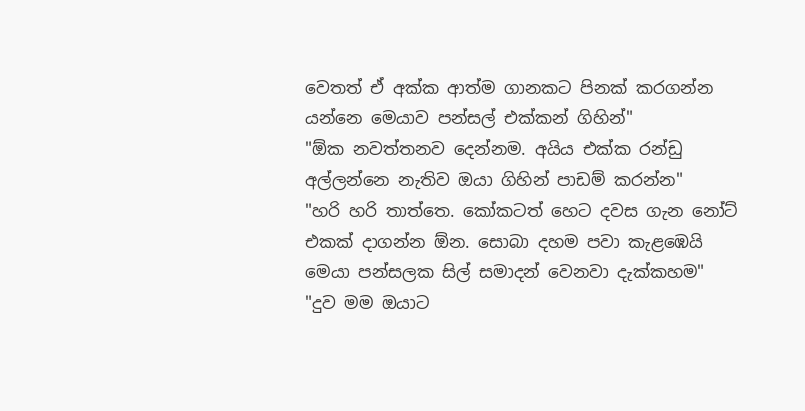වෙතත් ඒ අක්ක ආත්ම ගානකට පිනක් කරගන්න යන්නෙ මෙයාව පන්සල් එක්කන් ගිහින්"
"ඕක නවත්තනව දෙන්නම. අයිය එක්ක රන්ඩු අල්ලන්නෙ නැතිව ඔයා ගිහින් පාඩම් කරන්න"
"හරි හරි තාත්තෙ. කෝකටත් හෙට දවස ගැන නෝට් එකක් දාගන්න ඕන. සොබා දහම පවා කැළඹෙයි මෙයා පන්සලක සිල් සමාදන් වෙනවා දැක්කහම"
"දුව මම ඔයාට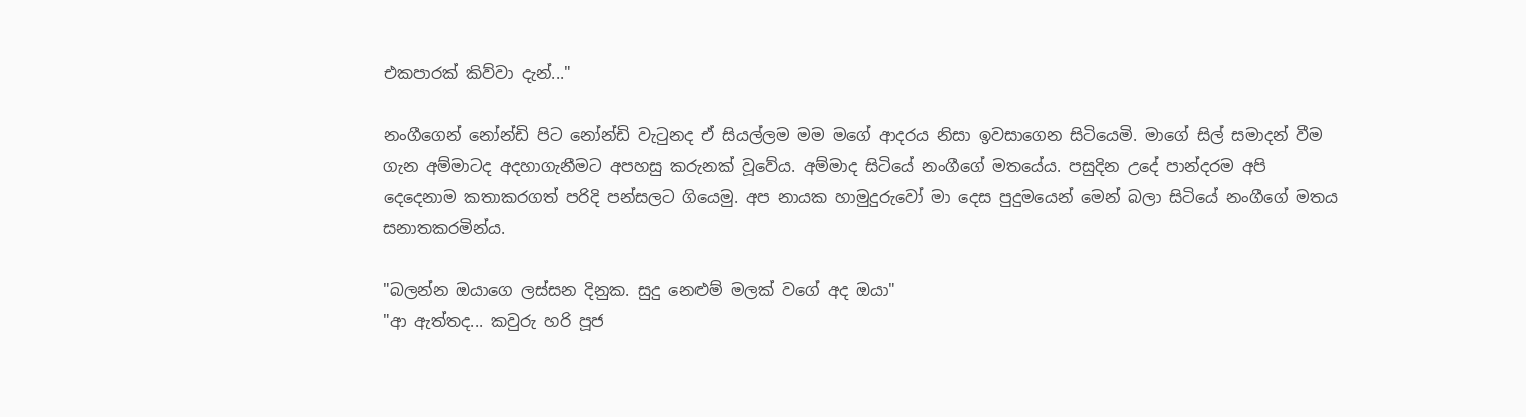එකපාරක් කිව්වා දැන්..."

නංගීගෙන් නෝන්ඩි පිට නෝන්ඩි වැටුනද ඒ සියල්ලම මම මගේ ආදරය නිසා ඉවසාගෙන සිටියෙමි. මාගේ සිල් සමාදන් වීම ගැන අම්මාටද අදහාගැනීමට අපහසු කරුනක් වූවේය. අම්මාද සිටියේ නංගීගේ මතයේය. පසුදින උදේ පාන්දරම අපි දෙදෙනාම කතාකරගත් පරිදි පන්සලට ගියෙමු. අප නායක හාමුදුරුවෝ මා දෙස පුදුමයෙන් මෙන් බලා සිටියේ නංගීගේ මතය සනාතකරමින්ය.

"බලන්න ඔයාගෙ ලස්සන දිනුක. සුදු නෙළුම් මලක් වගේ අද ඔයා"
"ආ ඇත්තද... කවුරු හරි පූජ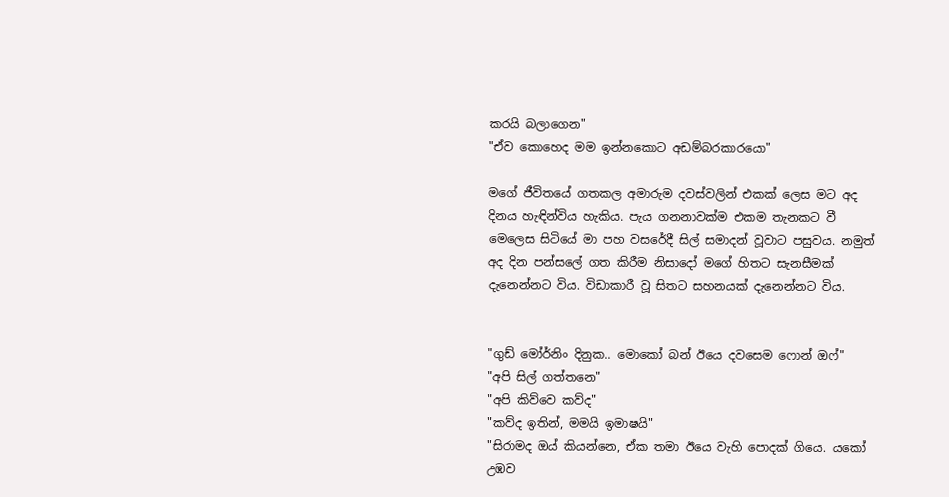කරයි බලාගෙන"
"ඒව කොහෙද මම ඉන්නකොට අඩම්බරකාරයො"

මගේ ජීවිතයේ ගතකල අමාරුම දවස්වලින් එකක් ලෙස මට අද දිනය හැඳින්විය හැකිය. පැය ගනනාවක්ම එකම තැනකට වී මෙලෙස සිටියේ මා පහ වසරේදී සිල් සමාදන් වූවාට පසුවය. නමුත් අද දින පන්සලේ ගත කිරීම නිසාදෝ මගේ හිතට සැනසීමක් දැනෙන්නට විය. විඩාකාරී වූ සිතට සහනයක් දැනෙන්නට විය.


"ගුඩ් මෝර්නිං දිනුක.. මොකෝ බන් ඊයෙ දවසෙම ෆොන් ඔෆ්"
"අපි සිල් ගත්තනෙ"
"අපි කිව්වෙ කව්ද"
"කව්ද ඉතින්, මමයි ඉමාෂයි"
"සිරාමද ඔය් කියන්නෙ, ඒක තමා ඊයෙ වැහි පොදක් ගියෙ. යකෝ උඹව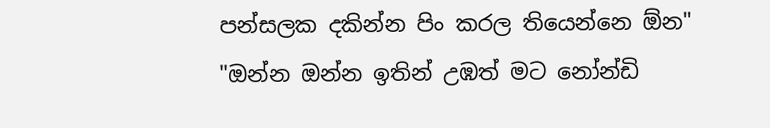පන්සලක දකින්න පිං කරල තියෙන්නෙ ඕන"
"ඔන්න ඔන්න ඉතින් උඹත් මට නෝන්ඩි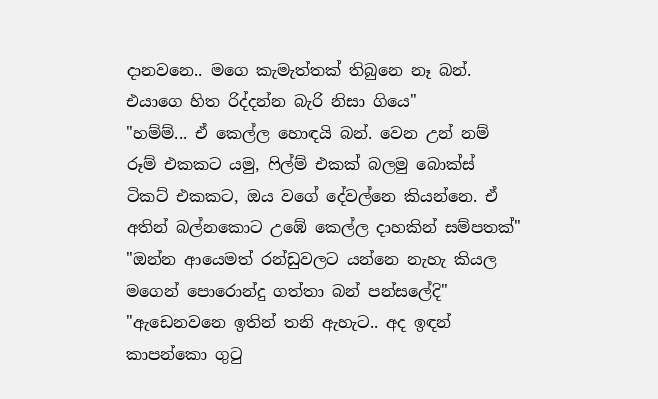දානවනෙ.. මගෙ කැමැත්තක් තිබුනෙ නෑ බන්. එයාගෙ හිත රිද්දන්න බැරි නිසා ගියෙ"
"හම්ම්... ඒ කෙල්ල හොඳයි බන්. වෙන උන් නම් රූම් එකකට යමු, ෆිල්ම් එකක් බලමු බොක්ස් ටිකට් එකකට, ඔය වගේ දේවල්නෙ කියන්නෙ. ඒ අතින් බල්නකොට උඹේ කෙල්ල දාහකින් සම්පතක්"
"ඔන්න ආයෙමත් රන්ඩුවලට යන්නෙ නැහැ කියල මගෙන් පොරොන්දු ගත්තා බන් පන්සලේදි"
"ඇඩෙනවනෙ ඉතින් තනි ඇහැට.. අද ඉඳන් කාපන්කො ගුටු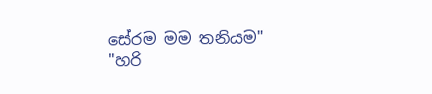සේරම මම තනියම"
"හරි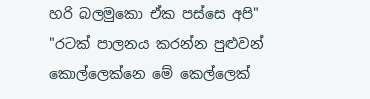හරි බලමුකො ඒක පස්සෙ අපි"
"රටක් පාලනය කරන්න පුළුවන් කොල්ලෙක්නෙ මේ කෙල්ලෙක්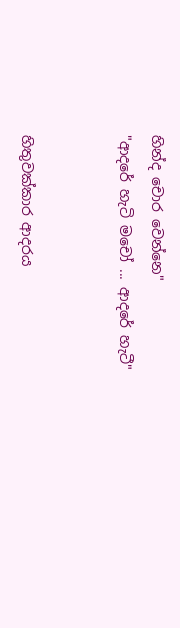හින්ද චොර වෙන්නෙ"
"ආදරේ හැටි මචෝ ... ආදරේ හැටී"


හිතුවක්කාර ආදරය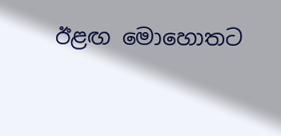ඊළඟ මොහොතට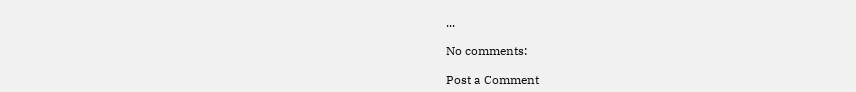...

No comments:

Post a Comment